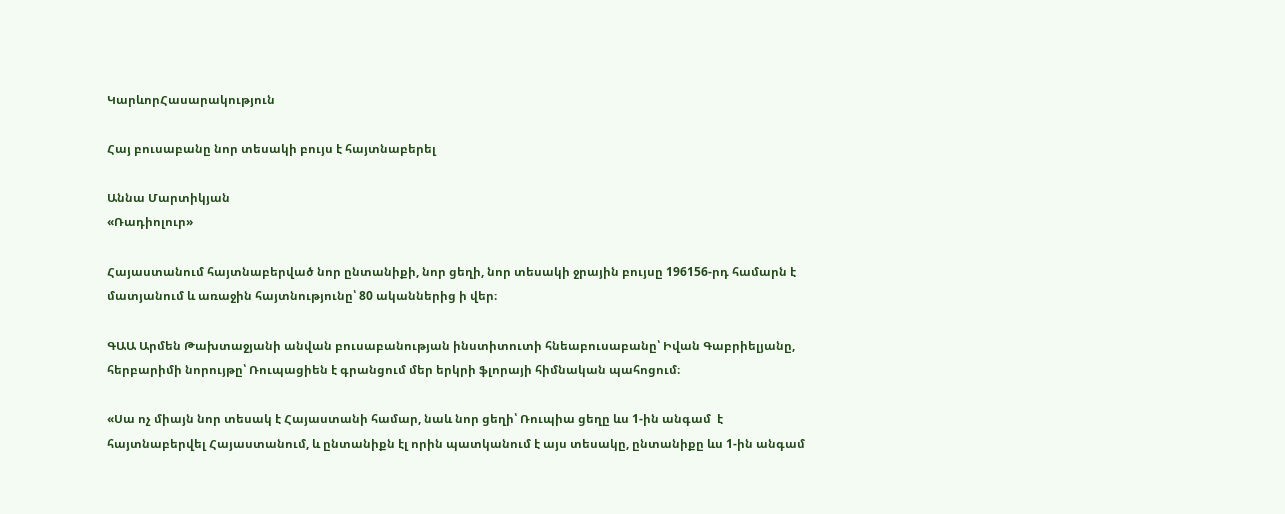ԿարևորՀասարակություն

Հայ բուսաբանը նոր տեսակի բույս է հայտնաբերել

Աննա Մարտիկյան
«Ռադիոլուր»

Հայաստանում հայտնաբերված նոր ընտանիքի, նոր ցեղի, նոր տեսակի ջրային բույսը 196156-րդ համարն է մատյանում և առաջին հայտնությունը՝ 80 ականներից ի վեր։

ԳԱԱ Արմեն Թախտաջյանի անվան բուսաբանության ինստիտուտի հնեաբուսաբանը՝ Իվան Գաբրիելյանը,  հերբարիմի նորույթը՝ Ռուպացիեն է գրանցում մեր երկրի ֆլորայի հիմնական պահոցում։

«Սա ոչ միայն նոր տեսակ է Հայաստանի համար, նաև նոր ցեղի՝ Ռուպիա ցեղը ևս 1-ին անգամ  է հայտնաբերվել Հայաստանում, և ընտանիքն էլ որին պատկանում է այս տեսակը, ընտանիքը ևս 1-ին անգամ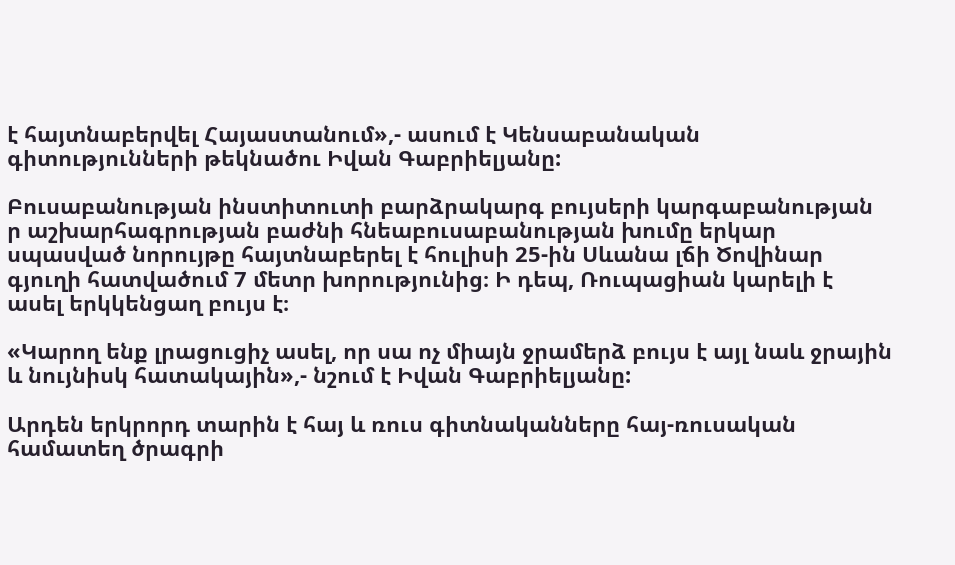է հայտնաբերվել Հայաստանում»,- ասում է Կենսաբանական գիտությունների թեկնածու Իվան Գաբրիելյանը:

Բուսաբանության ինստիտուտի բարձրակարգ բույսերի կարգաբանության ր աշխարհագրության բաժնի հնեաբուսաբանության խումը երկար սպասված նորույթը հայտնաբերել է հուլիսի 25-ին Սևանա լճի Ծովինար գյուղի հատվածում 7 մետր խորությունից։ Ի դեպ, Ռուպացիան կարելի է ասել երկկենցաղ բույս է։

«Կարող ենք լրացուցիչ ասել, որ սա ոչ միայն ջրամերձ բույս է այլ նաև ջրային և նույնիսկ հատակային»,- նշում է Իվան Գաբրիելյանը:

Արդեն երկրորդ տարին է հայ և ռուս գիտնականները հայ-ռուսական համատեղ ծրագրի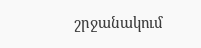շրջանակում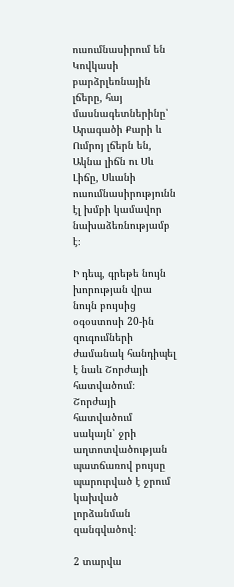ուսումնասիրում են Կովկասի բարձրլեռնային լճերը, հայ մասնագետներինը՝ Արագածի Քարի և Ումրոյ լճերն են, Ակնա լիճն ու Սև Լիճը, Սևանի ուսումնասիրությունն էլ խմբի կամավոր նախաձեռնությամբ է։

Ի դեպ, գրեթե նույն խորության վրա նույն բույսից օգօստոսի 20-ին զուգումների ժամանակ հանդիպել է նաև Շորժայի հատվածում։  Շորժայի հատվածում սակայն՝ ջրի աղտոտվածության պատճառով բույսը պարուրված է ջրում կախված լորձանման զանգվածով։

2 տարվա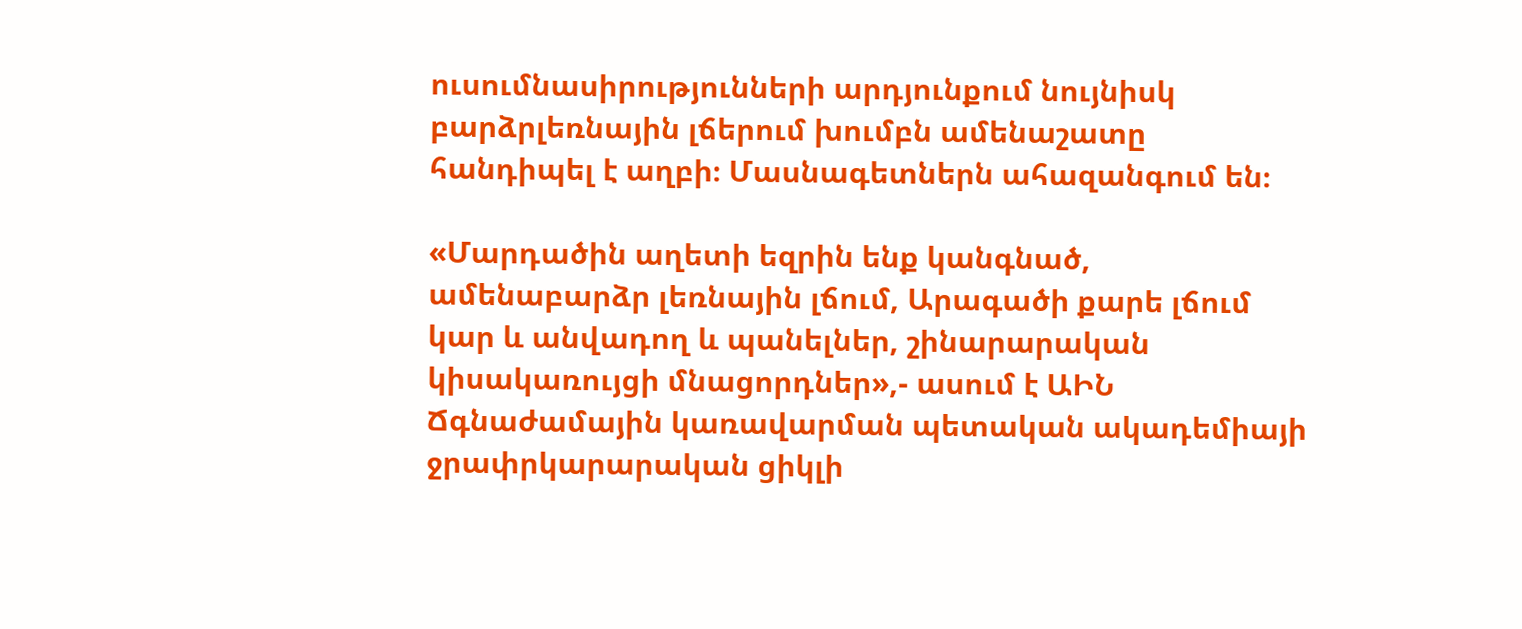ուսումնասիրությունների արդյունքում նույնիսկ բարձրլեռնային լճերում խումբն ամենաշատը  հանդիպել է աղբի։ Մասնագետներն ահազանգում են։

«Մարդածին աղետի եզրին ենք կանգնած, ամենաբարձր լեռնային լճում, Արագածի քարե լճում կար և անվադող և պանելներ, շինարարական կիսակառույցի մնացորդներ»,- ասում է ԱԻՆ Ճգնաժամային կառավարման պետական ակադեմիայի ջրափրկարարական ցիկլի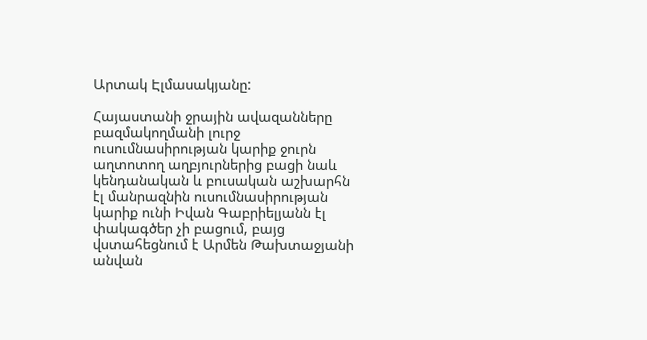Արտակ Էլմասակյանը:

Հայաստանի ջրային ավազանները բազմակողմանի լուրջ ուսումնասիրության կարիք ջուրն աղտոտող աղբյուրներից բացի նաև կենդանական և բուսական աշխարհն էլ մանրազնին ուսումնասիրության կարիք ունի Իվան Գաբրիելյանն էլ փակագծեր չի բացում, բայց վստահեցնում է Արմեն Թախտաջյանի անվան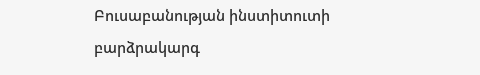Բուսաբանության ինստիտուտի բարձրակարգ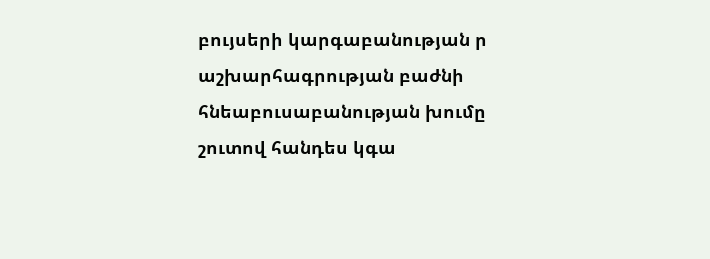բույսերի կարգաբանության ր աշխարհագրության բաժնի հնեաբուսաբանության խումը շուտով հանդես կգա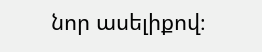նոր ասելիքով։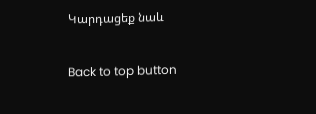Կարդացեք նաև

Back to top button